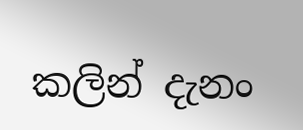කලින් දැනං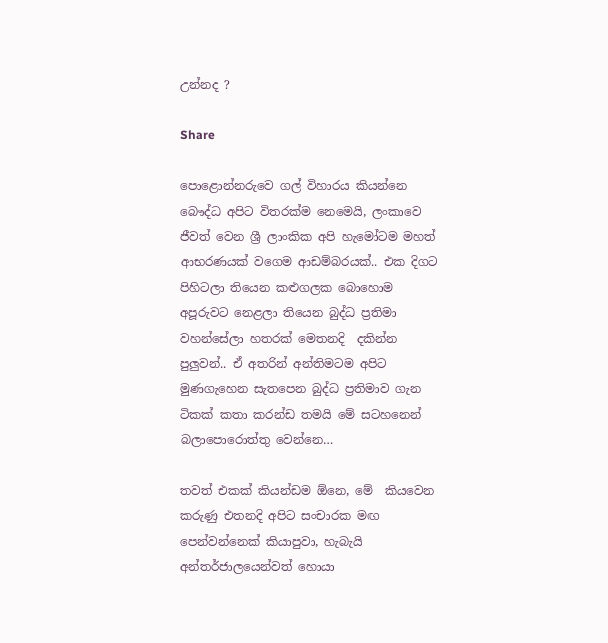උන්නද ?

Share

පොළොන්නරුවෙ ගල් විහාරය කියන්නෙ බෞද්ධ අපිට විතරක්ම නෙමෙයි, ලංකාවෙ ජීවත් වෙන ශ්‍රී ලාංකික අපි හැමෝටම මහත් ආභරණයක් වගෙම ආඩම්බරයක්.. එක දිගට පිහිටලා තියෙන කළුගලක බොහොම අපූරුවට නෙළලා තියෙන බුද්ධ ප්‍රතිමා වහන්සේලා හතරක් මෙතනදි  දකින්න පුලුවන්.. ඒ අතරින් අන්තිමටම අපිට මුණගැහෙන සැතපෙන බුද්ධ ප්‍රතිමාව ගැන ටිකක් කතා කරන්ඩ තමයි මේ සටහනෙන් බලාපොරොත්තු වෙන්නෙ…

තවත් එකක් කියන්ඩම ඕනෙ, මේ  කියවෙන කරුණු එතනදි අපිට සංචාරක මඟ පෙන්වන්නෙක් කියාපුවා, හැබැයි අන්තර්ජාලයෙන්වත් හොයා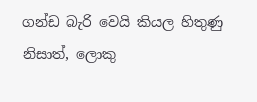ගන්ඩ බැරි වෙයි කියල හිතුණු නිසාත්, ලොකු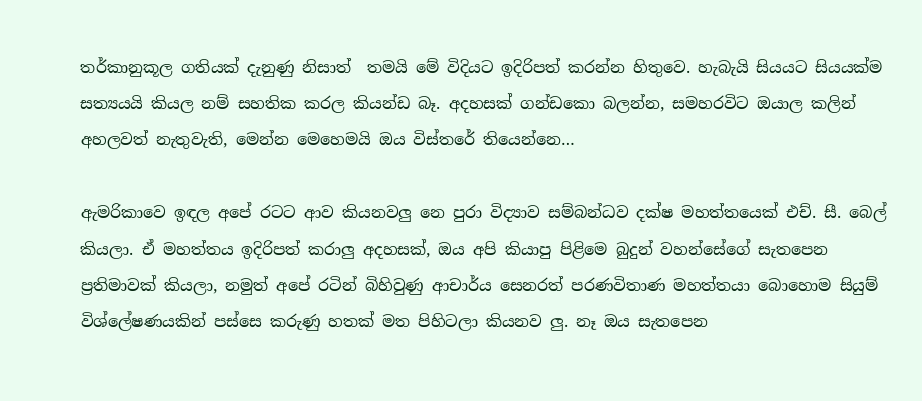තර්කානුකූල ගතියක් දැනුණු නිසාත්  තමයි මේ විදියට ඉදිරිපත් කරන්න හිතුවෙ. හැබැයි සියයට සියයක්ම සත්‍යයයි කියල නම් සහතික කරල කියන්ඩ බෑ. අදහසක් ගන්ඩකො බලන්න, සමහරවිට ඔයාල කලින් අහලවත් නැතුවැති, මෙන්න මෙහෙමයි ඔය විස්තරේ තියෙන්නෙ…

ඇමරිකාවෙ ඉඳල අපේ රටට ආව කියනවලු නෙ පුරා විද්‍යාව සම්බන්ධව දක්ෂ මහත්තයෙක් එච්. සී. බෙල් කියලා. ඒ මහත්තය ඉදිරිපත් කරාලු අදහසක්, ඔය අපි කියාපු පිළිමෙ බුදුන් වහන්සේගේ සැතපෙන ප්‍රතිමාවක් කියලා, නමුත් අපේ රටින් බිහිවුණු ආචාර්ය සෙනරත් පරණවිතාණ මහත්තයා බොහොම සියුම් විශ්ලේෂණයකින් පස්සෙ කරුණු හතක් මත පිහිටලා කියනව ලු. නෑ ඔය සැතපෙන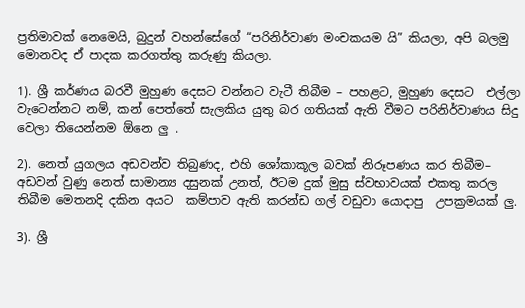ප්‍රතිමාවක් නෙමෙයි, බුදුන් වහන්සේගේ “පරිනිර්වාණ මංචකයම යි” කියලා, අපි බලමු මොනවද ඒ පාදක කරගත්තු කරුණු කියලා.

1). ශ්‍රී කර්ණය බරවී මුහුණ දෙසට වන්නට වැටී තිබීම – පහළට, මුහුණ දෙසට  එල්ලා වැටෙන්නට නම්, කන් පෙත්තේ සැලකිය යුතු බර ගතියක් ඇති වීමට පරිනිර්වාණය සිදු වෙලා තියෙන්නම ඕනෙ ලු .

2). නෙත් යුගලය අඩවන්ව තිබුණද, එහි ශෝකාකූල බවක් නිරූපණය කර තිබීම– අඩවන් වුණු නෙත් සාමාන්‍ය දසුනක් උනත්, ඊටම දුක් මුසු ස්වභාවයක් එකතු කරල තිබීම මෙතනදි දකින අයට  කම්පාව ඇති කරන්ඩ ගල් වඩුවා යොදාපු  උපක්‍රමයක් ලු.

3). ශ්‍රී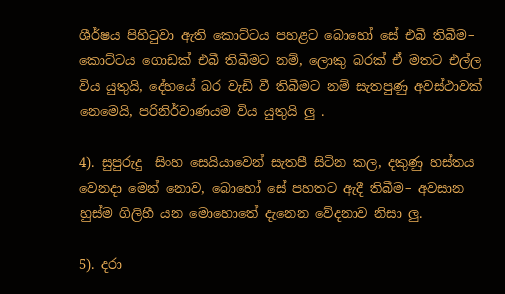ශීර්ෂය පිහිටුවා ඇති කොට්ටය පහළට බොහෝ සේ එබී තිබීම– කොට්ටය ගොඩක් එබී තිබීමට නම්, ලොකු බරක් ඒ මතට එල්ල විය යුතුයි, දේහයේ බර වැඩි වී තිබීමට නම් සැතපුණු අවස්ථාවක් නෙමෙයි, පරිනිර්වාණයම විය යුතුයි ලු .

4). සුපුරුදු  සිංහ සෙයියාවෙන් සැතපී සිටින කල, දකුණු හස්තය වෙනදා මෙන් නොව, බොහෝ සේ පහතට ඇදී තිබීම– අවසාන හුස්ම ගිලිහී යන මොහොතේ දැනෙන වේදනාව නිසා ලු.

5). දරා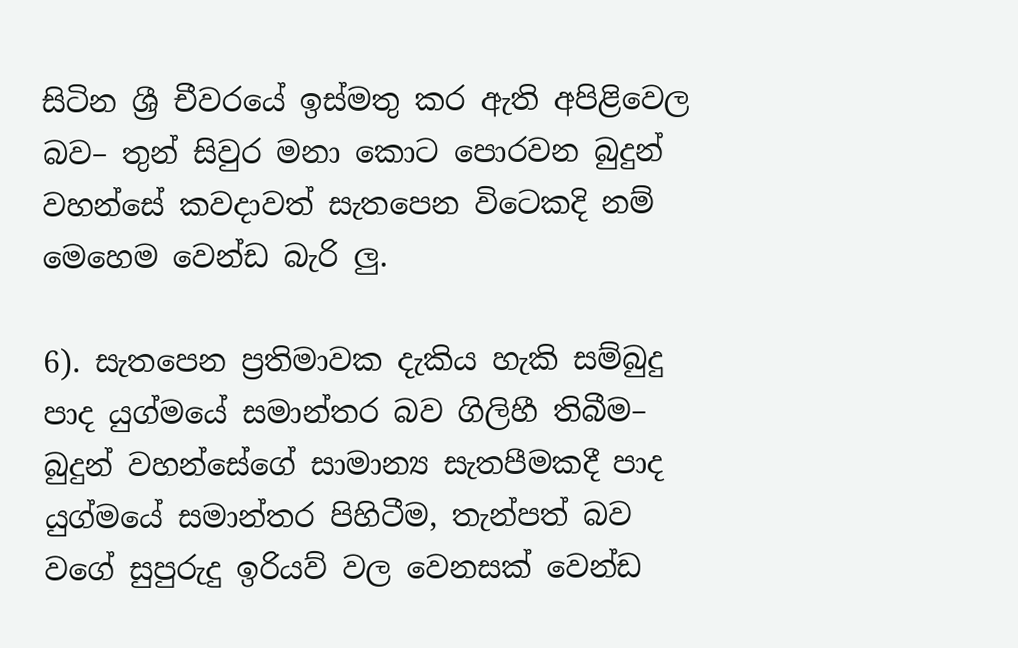සිටින ශ්‍රී චීවරයේ ඉස්මතු කර ඇති අපිළිවෙල බව– තුන් සිවුර මනා කොට පොරවන බුදුන් වහන්සේ කවදාවත් සැතපෙන විටෙකදි නම් මෙහෙම වෙන්ඩ බැරි ලු.

6). සැතපෙන ප්‍රතිමාවක දැකිය හැකි සම්බුදු පාද යුග්මයේ සමාන්තර බව ගිලිහී තිබීම– බුදුන් වහන්සේගේ සාමාන්‍ය සැතපීමකදී පාද යුග්මයේ සමාන්තර පිහිටීම, තැන්පත් බව  වගේ සුපුරුදු ඉරියව් වල වෙනසක් වෙන්ඩ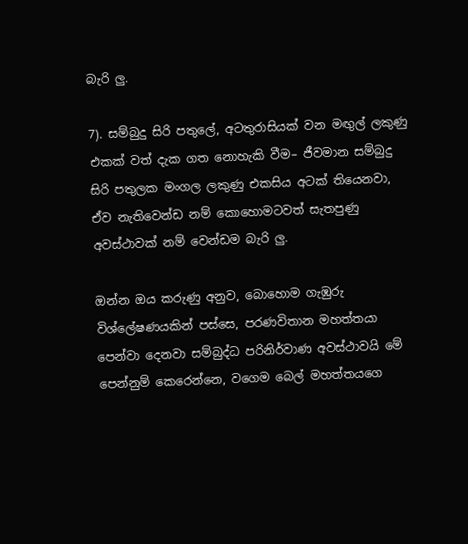බැරි ලු.

7). සම්බුදු සිරි පතුලේ, අටතුරාසියක් වන මඟුල් ලකුණු එකක් වත් දැක ගත නොහැකි වීම– ජීවමාන සම්බුදු සිරි පතුලක මංගල ලකුණු එකසිය අටක් තියෙනවා, ඒව නැතිවෙන්ඩ නම් කොහොමටවත් සැතපුණු අවස්ථාවක් නම් වෙන්ඩම බැරි ලු.

ඔන්න ඔය කරුණු අනුව, බොහොම ගැඹුරු විශ්ලේෂණයකින් පස්සෙ, පරණවිතාන මහත්තයා පෙන්වා දෙනවා සම්බුද්ධ පරිනිර්වාණ අවස්ථාවයි මේ පෙන්නුම් කෙරෙන්නෙ, වගෙම බෙල් මහත්තයගෙ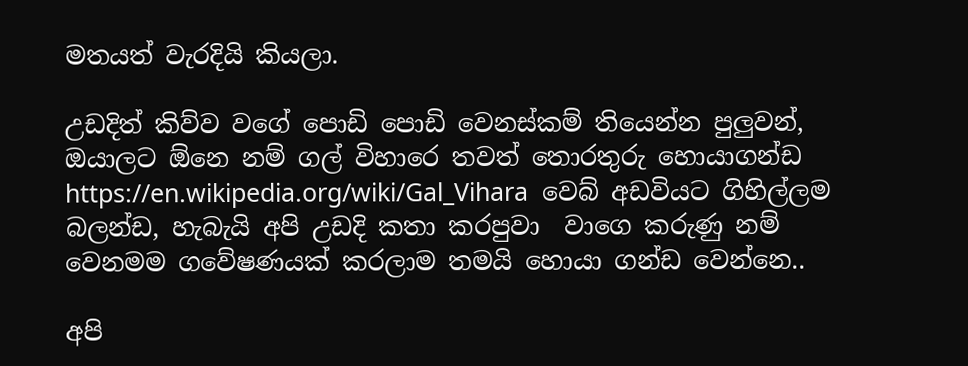මතයත් වැරදියි කියලා.

උඩදිත් කිව්ව වගේ පොඩි පොඩි වෙනස්කම් තියෙන්න පුලුවන්, ඔයාලට ඕනෙ නම් ගල් විහාරෙ තවත් තොරතුරු හොයාගන්ඩ  https://en.wikipedia.org/wiki/Gal_Vihara  වෙබ් අඩවියට ගිහිල්ලම බලන්ඩ, හැබැයි අපි උඩදි කතා කරපුවා  වාගෙ කරුණු නම් වෙනමම ගවේෂණයක් කරලාම තමයි හොයා ගන්ඩ වෙන්නෙ..

අපි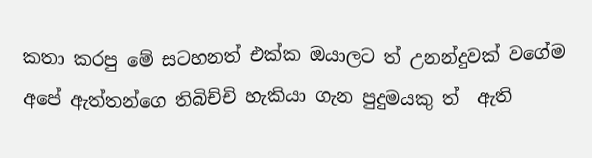කතා කරපු මේ සටහනත් එක්ක ඔයාලට ත් උනන්දුවක් වගේම අපේ ඇත්තන්ගෙ තිබිච්චි හැකියා ගැන පුදුමයකු ත්  ඇති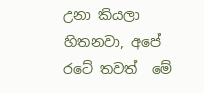උනා කියලා හිතනවා, අපේ රටේ තවත්  මේ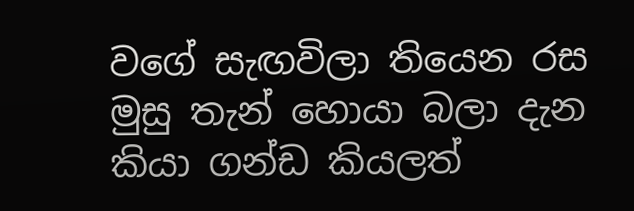වගේ සැඟවිලා තියෙන රස මුසු තැන් හොයා බලා දැන කියා ගන්ඩ කියලත්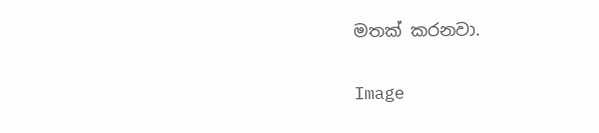මතක් කරනවා.

Image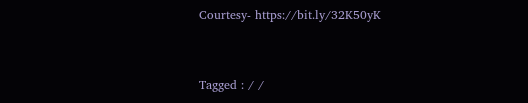Courtesy- https://bit.ly/32K50yK


Tagged : / /